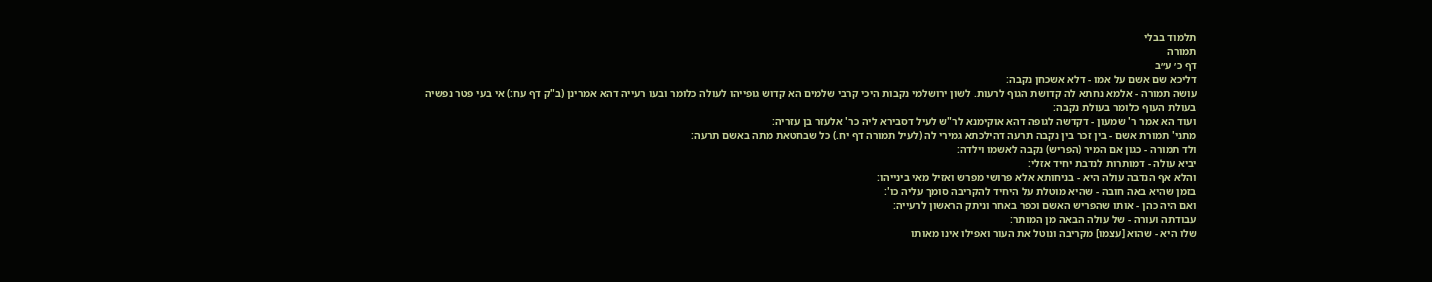תלמוד בבלי
תמורה
דף כ׳ ע״ב
דליכא שם אשם על אמו - דלא אשכחן נקבה:
עושה תמורה - אלמא נחתא לה קדושת הגוף לרעות. לשון ירושלמי נקבות היכי קרבי שלמים הא קדוש גופייהו לעולה כלומר ובעו רעייה דהא אמרינן (ב"ק דף עח:) אי בעי פטר נפשיה בעולת העוף כלומר בעולת נקבה:
ועוד הא אמר ר' שמעון - דקדשה לגופה דהא אוקימנא לר"ש לעיל דסבירא ליה כר' אלעזר בן עזריה:
מתני' תמורת אשם - בין זכר בין נקבה תרעה דהילכתא גמירי לה (לעיל תמורה דף יח.) כל שבחטאת מתה באשם תרעה:
ולד תמורה - כגון אם המיר (הפריש) נקבה לאשמו וילדה:
יביא עולה - דמותרות לנדבת יחיד אזלי:
והלא אף הנדבה עולה היא - בניחותא אלא פרושי מפרש ואזיל מאי בינייהו:
בזמן שהיא באה חובה - שהיא מוטלת על היחיד להקריבה סומך עליה כו':
ואם היה כהן - אותו שהפריש האשם וכפר באחר וניתק הראשון לרעייה:
עבודתה ועורה - של עולה הבאה מן המותר:
שלו היא - שהוא [עצמו] מקריבה ונוטל את העור ואפילו אינו מאותו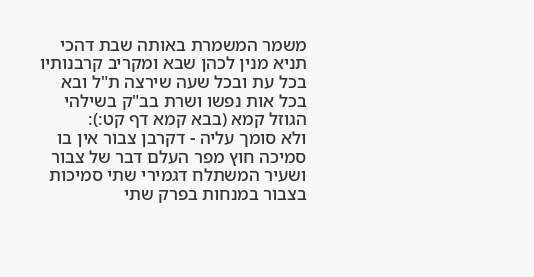משמר המשמרת באותה שבת דהכי תניא מנין לכהן שבא ומקריב קרבנותיו בכל עת ובכל שעה שירצה ת"ל ובא בכל אות נפשו ושרת בב"ק בשילהי הגוזל קמא (בבא קמא דף קט:):
ולא סומך עליה - דקרבן צבור אין בו סמיכה חוץ מפר העלם דבר של צבור ושעיר המשתלח דגמירי שתי סמיכות בצבור במנחות בפרק שתי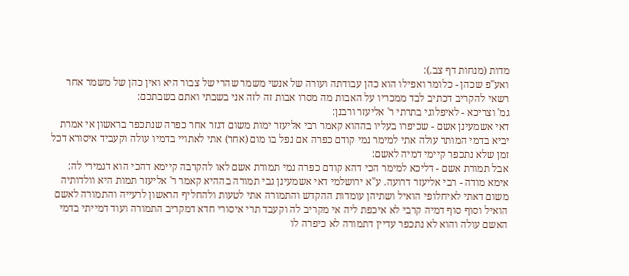מדות (מנחות דף צב.):
ואע"פ שכהן - כלומר ואפילו הוא כהן עבודתה ועורה של אנשי משמר שהרי של צבור היא ואין כהן של משמר אחר רשאי להקריב דכתיב לבד ממכריו על האבות מה מסרו אבות זה לזה אני בשבתי ואתם בשבתכם:
גמ' וצריכא - לאיפלוגי בתרתי ר' אליעזר ורבנן:
דאי אשמעינן אשם - שכיפרו בעליו בההוא קאמר רבי אליעזר ימות משום דגזר אחר כפרה שנתכפר בראשון אי אמרת יביא בדמי המותר עולה אתי למימר נמי קודם כפרה אם נפל בו מום (אחר) אתי לאתויי בדמיו עולה וקעביד איסורא דכל זמן שלא נתכפר קיימי דמיה לאשם:
אבל תמורת אשם - דליכא למימר הכי דהא קודם כפרה נמי תמורת אשם לאו להקרבה קיימא דהכי הוא דגמירי לה:
אימא מודה - רבי אליעזר דרועה. ע"א ירושלמי דאי אשמעינן גבי תמורה בההיא קאמר ר' אליעזר תמות היא וולדותיה משום דאתי לאיחלופי הואיל ושתיהן עומדות ההקדש והתמורה אתי לטעות ולהחליף הראשון לרעייה והתמורה לאשם הואיל וסוף סוף דמיה קרבי לא איכפת ליה אי מקריב לה וקעבד תרי איסורי חדא דמקריב התמורה ועוד דמייתי בדמי האשם עולה והוא לא נתכפר עדיין דתמורה לא כיפרה לו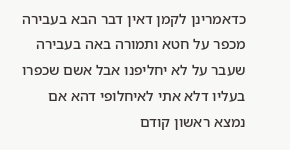כדאמרינן לקמן דאין דבר הבא בעבירה מכפר על חטא ותמורה באה בעבירה שעבר על לא יחליפנו אבל אשם שכפרו בעליו דלא אתי לאיחלופי דהא אם נמצא ראשון קודם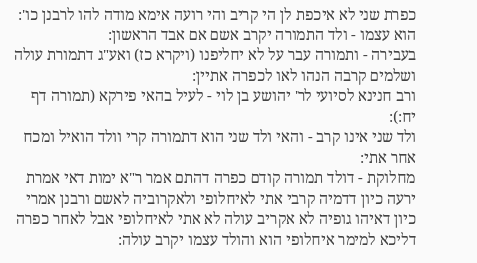כפרת שני לא איכפת לן הי קריב והי רועה אימא מודה להו לרבנן כו':
הוא עצמו - ולד התמורה יקרב אשם אם אבד הראשון:
בעבירה - ותמורה עבר על לא יחליפנו (ויקרא כז) ואע"ג דתמורת עולה ושלמים קרבה הנהו לאו לכפרה אתיין:
ורב חנינא לסיועי לר' יהושע בן לוי - לעיל בהאי פירקא (תמורה דף יח:):
ולד שני אינו קרב - והאי ולד שני הוא דתמורה קרי וולד הואיל ומכח אחר אתי:
מחלוקת - דולד תמורה קודם כפרה דהתם אמר ר"א ימות דאי אמרת ירעה כיון דדמיה קרבי אתי לאיחלופי ולאקרוביה לאשם ורבנן אמרי כיון דאיהו גופיה לא אקריב עולה לא אתי לאיחלופי אבל לאחר כפרה דליכא למימר איחלופי הוא והולד עצמו יקרב עולה: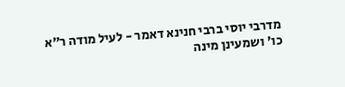מדרבי יוסי ברבי חנינא דאמר - לעיל מודה ר"א כו' ושמעינן מינה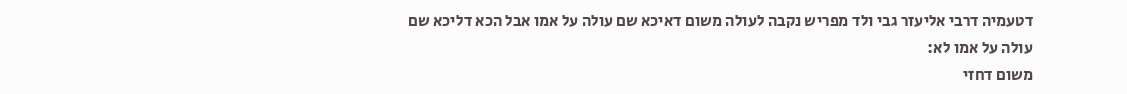דטעמיה דרבי אליעזר גבי ולד מפריש נקבה לעולה משום דאיכא שם עולה על אמו אבל הכא דליכא שם עולה על אמו לא:
משום דחזי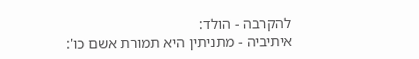להקרבה - הולד:
איתיביה - מתניתין היא תמורת אשם כו':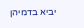יביא בדמיהן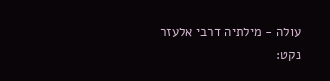עולה - מילתיה דרבי אלעזר נקט: